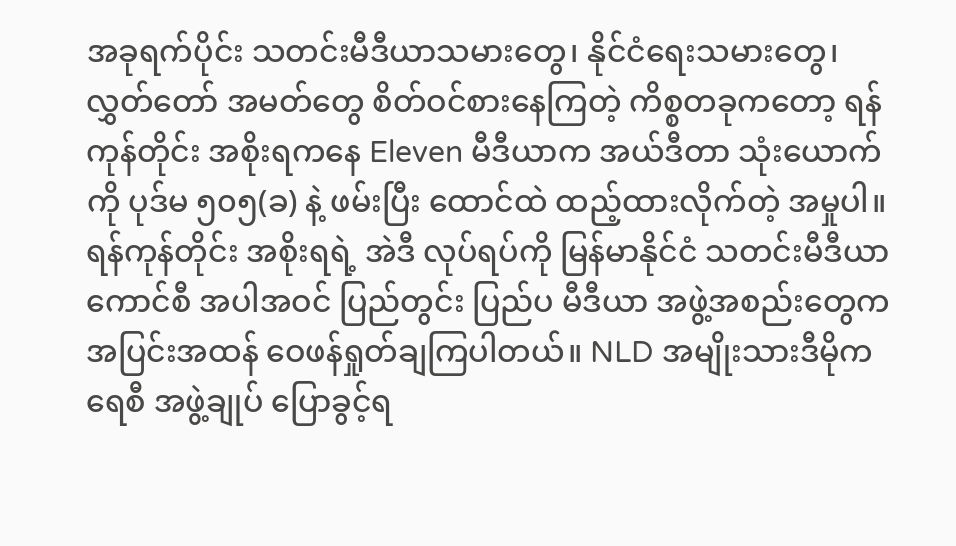အခုရက်ပိုင်း သတင်းမီဒီယာသမားတွေ၊ နိုင်ငံရေးသမားတွေ၊ လွှတ်တော် အမတ်တွေ စိတ်ဝင်စားနေကြတဲ့ ကိစ္စတခုကတော့ ရန်ကုန်တိုင်း အစိုးရကနေ Eleven မီဒီယာက အယ်ဒီတာ သုံးယောက်ကို ပုဒ်မ ၅၀၅(ခ) နဲ့ ဖမ်းပြီး ထောင်ထဲ ထည့်ထားလိုက်တဲ့ အမှုပါ။ ရန်ကုန်တိုင်း အစိုးရရဲ့ အဲဒီ လုပ်ရပ်ကို မြန်မာနိုင်ငံ သတင်းမီဒီယာကောင်စီ အပါအဝင် ပြည်တွင်း ပြည်ပ မီဒီယာ အဖွဲ့အစည်းတွေက အပြင်းအထန် ဝေဖန်ရှုတ်ချကြပါတယ်။ NLD အမျိုးသားဒီမိုကရေစီ အဖွဲ့ချုပ် ပြောခွင့်ရ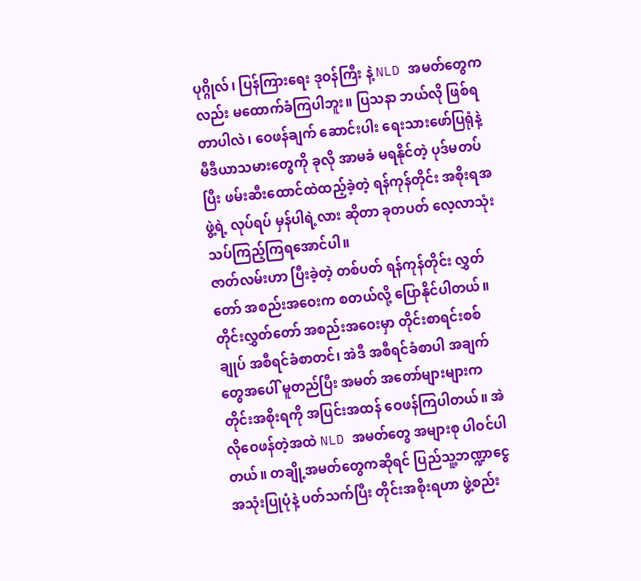ပုဂ္ဂိုလ်၊ ပြန်ကြားရေး ဒုဝန်ကြီး နဲ့ NLD အမတ်တွေကလည်း မထောက်ခံကြပါဘူး။ ပြသနာ ဘယ်လို ဖြစ်ရတာပါလဲ၊ ဝေဖန်ချက် ဆောင်းပါး ရေးသားဖော်ပြရုံနဲ့ မီဒီယာသမားတွေကို ခုလို အာမခံ မရနိုင်တဲ့ ပုဒ်မတပ်ပြီး ဖမ်းဆီးထောင်ထဲထည့်ခဲ့တဲ့ ရန်ကုန်တိုင်း အစိုးရအဖွဲ့ရဲ့ လုပ်ရပ် မှန်ပါရဲ့လား ဆိုတာ ခုတပတ် လေ့လာသုံးသပ်ကြည့်ကြရအောင်ပါ။
ဇာတ်လမ်းဟာ ပြီးခဲ့တဲ့ တစ်ပတ် ရန်ကုန်တိုင်း လွှတ်တော် အစည်းအဝေးက စတယ်လို့ ပြောနိုင်ပါတယ်။ တိုင်းလွှတ်တော် အစည်းအဝေးမှာ တိုင်းစာရင်းစစ်ချုပ် အစီရင်ခံစာတင်၊ အဲဒီ အစီရင်ခံစာပါ အချက်တွေအပေါ် မူတည်ပြီး အမတ် အတော်များများက တိုင်းအစိုးရကို အပြင်းအထန် ဝေဖန်ကြပါတယ်။ အဲလိုဝေဖန်တဲ့အထဲ NLD အမတ်တွေ အများစု ပါဝင်ပါတယ်။ တချို့အမတ်တွေကဆိုရင် ပြည်သူ့ဘဏ္ဍာငွေ အသုံးပြုပုံနဲ့ ပတ်သက်ပြီး တိုင်းအစိုးရဟာ ဖွဲ့စည်း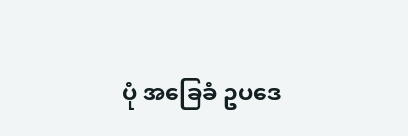ပုံ အခြေခံ ဥပဒေ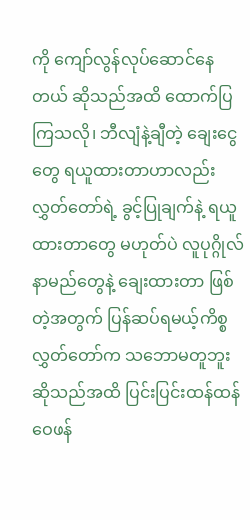ကို ကျော်လွန်လုပ်ဆောင်နေတယ် ဆိုသည်အထိ ထောက်ပြကြသလို၊ ဘီလျံနဲ့ချီတဲ့ ချေးငွေတွေ ရယူထားတာဟာလည်း လွှတ်တော်ရဲ့ ခွင့်ပြုချက်နဲ့ ရယူထားတာတွေ မဟုတ်ပဲ လူပုဂ္ဂိုလ်နာမည်တွေနဲ့ ချေးထားတာ ဖြစ်တဲ့အတွက် ပြန်ဆပ်ရမယ့်ကိစ္စ လွှတ်တော်က သဘောမတူဘူး ဆိုသည်အထိ ပြင်းပြင်းထန်ထန် ဝေဖန်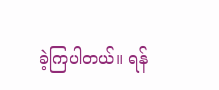ခဲ့ကြပါတယ်။ ရန်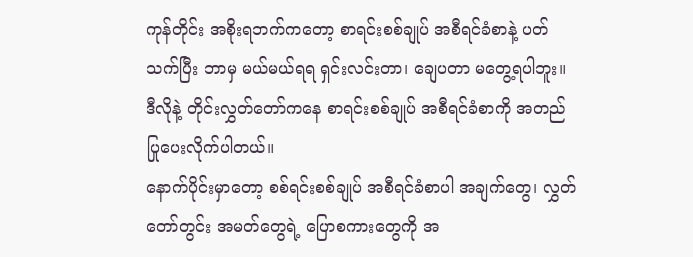ကုန်တိုင်း အစိုးရဘက်ကတော့ စာရင်းစစ်ချုပ် အစီရင်ခံစာနဲ့ ပတ်သက်ပြီး ဘာမှ မယ်မယ်ရရ ရှင်းလင်းတာ၊ ချေပတာ မတွေ့ရပါဘူး။ ဒီလိုနဲ့ တိုင်းလွှတ်တော်ကနေ စာရင်းစစ်ချုပ် အစီရင်ခံစာကို အတည်ပြုပေးလိုက်ပါတယ်။
နောက်ပိုင်းမှာတော့ စစ်ရင်းစစ်ချုပ် အစီရင်ခံစာပါ အချက်တွေ၊ လွှတ်တော်တွင်း အမတ်တွေရဲ့ ပြောစကားတွေကို အ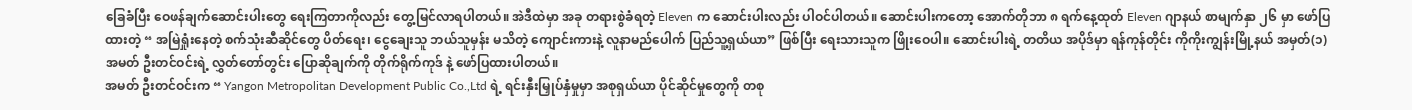ခြေခံပြီး ဝေဖန်ချက်ဆောင်းပါးတွေ ရေးကြတာကိုလည်း တွေ့မြင်လာရပါတယ်။ အဲဒီထဲမှာ အခု တရားစွဲခံရတဲ့ Eleven က ဆောင်းပါးလည်း ပါဝင်ပါတယ်။ ဆောင်းပါးကတော့ အောက်တိုဘာ ၈ ရက်နေ့ထုတ် Eleven ဂျာနယ် စာမျက်နှာ ၂၆ မှာ ဖော်ပြထားတဲ့ “ အမြဲရှုံးနေတဲ့ စက်သုံးဆီဆိုင်တွေ ပိတ်ရေး၊ ငွေချေးသူ ဘယ်သူမှန်း မသိတဲ့ ကျောင်းကားနဲ့ လူနာမည်ပေါက် ပြည်သူ့ရှယ်ယာ” ဖြစ်ပြီး ရေးသားသူက ဖြိုးဝေပါ။ ဆောင်းပါးရဲ့ တတိယ အပိုဒ်မှာ ရန်ကုန်တိုင်း ကိုကိုးကျွန်းမြို့နယ် အမှတ်(၁) အမတ် ဦးတင်ဝင်းရဲ့ လွှတ်တော်တွင်း ပြောဆိုချက်ကို တိုက်ရိုက်ကုဒ် နဲ့ ဖော်ပြထားပါတယ်။
အမတ် ဦးတင်ဝင်းက “ Yangon Metropolitan Development Public Co.,Ltd ရဲ့ ရင်းနှီးမြှုပ်နှံမှုမှာ အစုရှယ်ယာ ပိုင်ဆိုင်မှုတွေကို တစု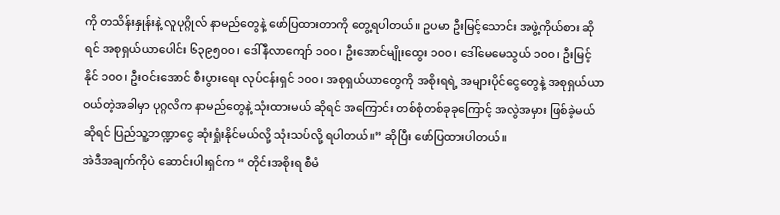ကို တသိန်းနှုန်းနဲ့ လူပုဂ္ဂိုလ် နာမည်တွေနဲ့ ဖော်ပြထားတာကို တွေ့ရပါတယ်။ ဥပမာ ဦးမြင့်သောင်း အဖွဲ့ကိုယ်စား ဆိုရင် အစုရှယ်ယာပေါင်း ၆၃၉၅၀၀၊ ဒေါ်နီလာကျော် ၁၀၀၊ ဦးအောင်မျိုးထွေး ၁၀၀၊ ဒေါ်မေမေသွယ် ၁၀၀၊ ဦးမြင့်နိုင် ၁၀၀၊ ဦးဝင်းအောင် စီးပွားရေး လုပ်ငန်းရှင် ၁၀၀၊ အစုရှယ်ယာတွေကို အစိုးရရဲ့ အများပိုင်ငွေတွေနဲ့ အစုရှယ်ယာ ဝယ်တဲ့အခါမှာ ပုဂ္ဂလိက နာမည်တွေနဲ့ သုံးထားမယ် ဆိုရင် အကြောင်း တစ်စုံတစ်ခုခုကြောင့် အလွဲအမှား ဖြစ်ခဲ့မယ် ဆိုရင် ပြည်သူ့ဘဏ္ဍာငွေ ဆုံးရှုံးနိုင်မယ်လို့ သုံးသပ်လို့ ရပါတယ်။” ဆိုပြီး ဖော်ပြထားပါတယ်။
အဲဒီအချက်ကိုပဲ ဆောင်းပါးရှင်က “ တိုင်းအစိုးရ စီမံ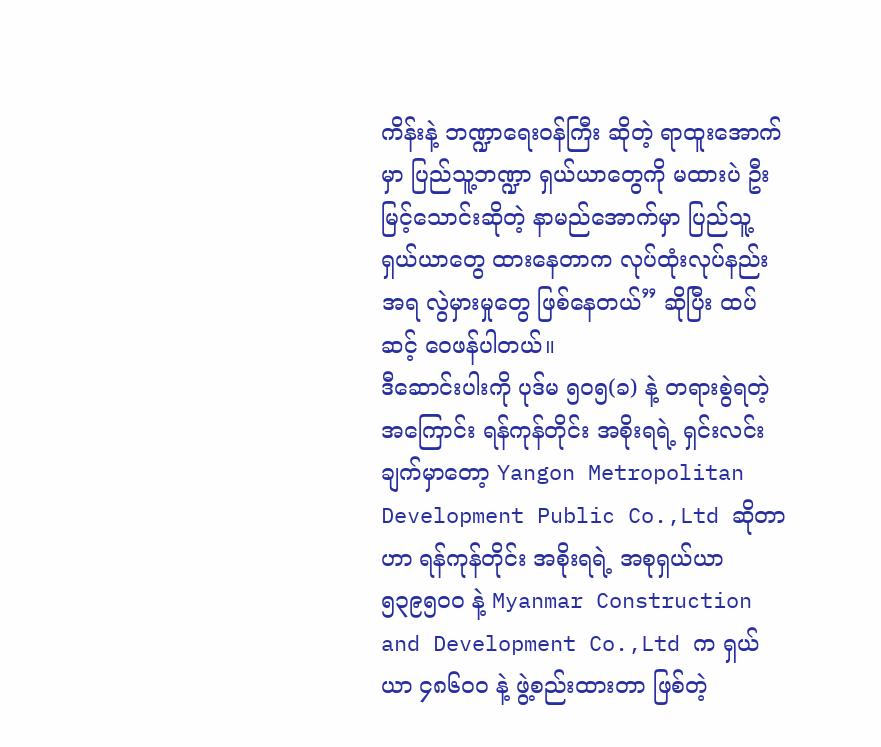ကိန်းနဲ့ ဘဏ္ဍာရေးဝန်ကြီး ဆိုတဲ့ ရာထူးအောက်မှာ ပြည်သူ့ဘဏ္ဍာ ရှယ်ယာတွေကို မထားပဲ ဦးမြင့်သောင်းဆိုတဲ့ နာမည်အောက်မှာ ပြည်သူ့ရှယ်ယာတွေ ထားနေတာက လုပ်ထုံးလုပ်နည်းအရ လွဲမှားမှုတွေ ဖြစ်နေတယ်” ဆိုပြီး ထပ်ဆင့် ဝေဖန်ပါတယ်။
ဒီဆောင်းပါးကို ပုဒ်မ ၅၀၅(ခ) နဲ့ တရားစွဲရတဲ့အကြောင်း ရန်ကုန်တိုင်း အစိုးရရဲ့ ရှင်းလင်းချက်မှာတော့ Yangon Metropolitan Development Public Co.,Ltd ဆိုတာဟာ ရန်ကုန်တိုင်း အစိုးရရဲ့ အစုရှယ်ယာ ၅၃၉၅၀၀ နဲ့ Myanmar Construction and Development Co.,Ltd က ရှယ်ယာ ၄၈၆၀၀ နဲ့ ဖွဲ့စည်းထားတာ ဖြစ်တဲ့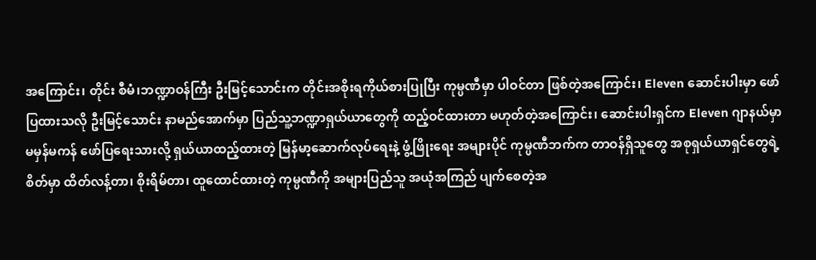အကြောင်း၊ တိုင်း စီမံ၊ဘဏ္ဍာဝန်ကြီး ဦးမြင့်သောင်းက တိုင်းအစိုးရကိုယ်စားပြုပြီး ကုမ္ပဏီမှာ ပါဝင်တာ ဖြစ်တဲ့အကြောင်း၊ Eleven ဆောင်းပါးမှာ ဖော်ပြထားသလို ဦးမြင့်သောင်း နာမည်အောက်မှာ ပြည်သူ့ဘဏ္ဍာရှယ်ယာတွေကို ထည့်ဝင်ထားတာ မဟုတ်တဲ့အကြောင်း၊ ဆောင်းပါးရှင်က Eleven ဂျာနယ်မှာ မမှန်မကန် ဖော်ပြရေးသားလို့ ရှယ်ယာထည့်ထားတဲ့ မြန်မာ့ဆောက်လုပ်ရေးနဲ့ ဖွံ့ဖြိုးရေး အများပိုင် ကုမ္ပဏီဘက်က တာဝန်ရှိသူတွေ အစုရှယ်ယာရှင်တွေရဲ့ စိတ်မှာ ထိတ်လန့်တာ၊ စိုးရိမ်တာ၊ ထူထောင်ထားတဲ့ ကုမ္ပဏီကို အများပြည်သူ အယုံအကြည် ပျက်စေတဲ့အ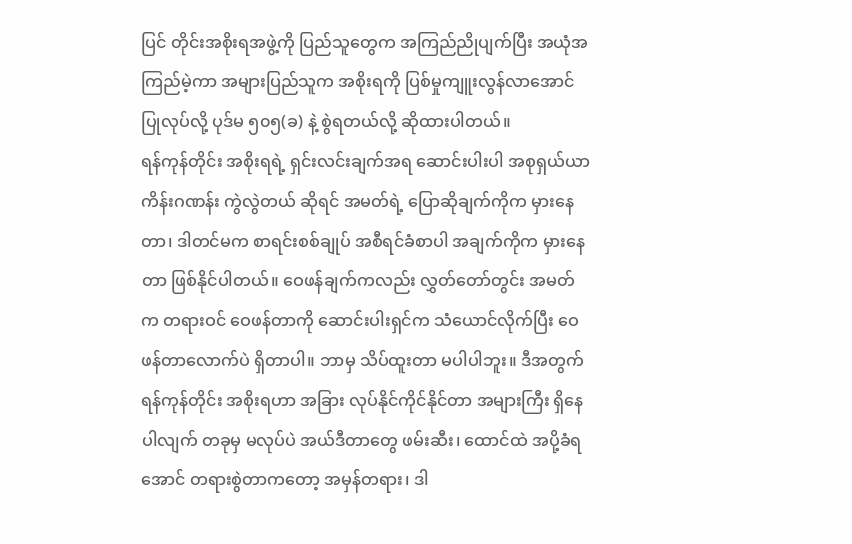ပြင် တိုင်းအစိုးရအဖွဲ့ကို ပြည်သူတွေက အကြည်ညိုပျက်ပြီး အယုံအကြည်မဲ့ကာ အများပြည်သူက အစိုးရကို ပြစ်မှုကျူးလွန်လာအောင် ပြုလုပ်လို့ ပုဒ်မ ၅၀၅(ခ) နဲ့ စွဲရတယ်လို့ ဆိုထားပါတယ်။
ရန်ကုန်တိုင်း အစိုးရရဲ့ ရှင်းလင်းချက်အရ ဆောင်းပါးပါ အစုရှယ်ယာ ကိန်းဂဏန်း ကွဲလွဲတယ် ဆိုရင် အမတ်ရဲ့ ပြောဆိုချက်ကိုက မှားနေတာ၊ ဒါတင်မက စာရင်းစစ်ချုပ် အစီရင်ခံစာပါ အချက်ကိုက မှားနေတာ ဖြစ်နိုင်ပါတယ်။ ဝေဖန်ချက်ကလည်း လွှတ်တော်တွင်း အမတ်က တရားဝင် ဝေဖန်တာကို ဆောင်းပါးရှင်က သံယောင်လိုက်ပြီး ဝေဖန်တာလောက်ပဲ ရှိတာပါ။ ဘာမှ သိပ်ထူးတာ မပါပါဘူး။ ဒီအတွက် ရန်ကုန်တိုင်း အစိုးရဟာ အခြား လုပ်နိုင်ကိုင်နိုင်တာ အများကြီး ရှိနေပါလျက် တခုမှ မလုပ်ပဲ အယ်ဒီတာတွေ ဖမ်းဆီး၊ ထောင်ထဲ အပို့ခံရအောင် တရားစွဲတာကတော့ အမှန်တရား၊ ဒါ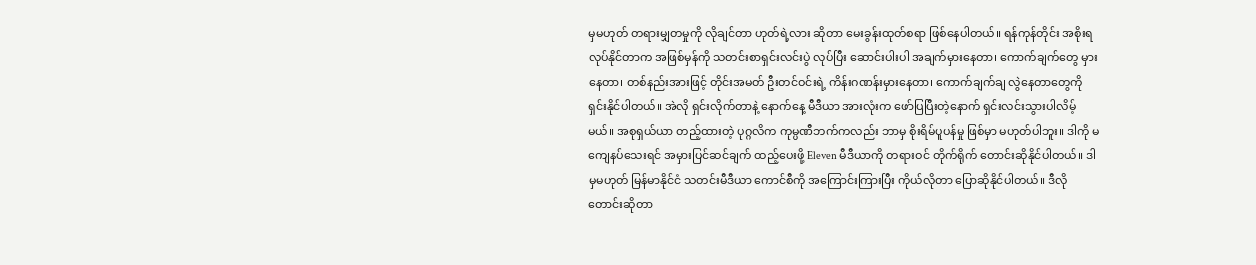မှမဟုတ် တရားမျှတမှုကို လိုချင်တာ ဟုတ်ရဲ့လား ဆိုတာ မေးခွန်းထုတ်စရာ ဖြစ်နေပါတယ်။ ရန်ကုန်တိုင်း အစိုးရ လုပ်နိုင်တာက အဖြစ်မှန်ကို သတင်းစာရှင်းလင်းပွဲ လုပ်ပြီး ဆောင်းပါးပါ အချက်မှားနေတာ၊ ကောက်ချက်တွေ မှားနေတာ၊ တစ်နည်းအားဖြင့် တိုင်းအမတ် ဦးတင်ဝင်းရဲ့ ကိန်းဂဏန်းမှားနေတာ၊ ကောက်ချက်ချ လွဲနေတာတွေကို ရှင်းနိုင်ပါတယ်။ အဲလို ရှင်းလိုက်တာနဲ့ နောက်နေ့ မီဒီယာ အားလုံးက ဖော်ပြပြီးတဲ့နောက် ရှင်းလင်းသွားပါလိမ့်မယ်။ အစုရှယ်ယာ တည့်ထားတဲ့ ပုဂ္ဂလိက ကုမ္ပဏီဘက်ကလည်း ဘာမှ စိုးရိမ်ပူပန်မှု ဖြစ်မှာ မဟုတ်ပါဘူး။ ဒါကို မကျေနပ်သေးရင် အမှားပြင်ဆင်ချက် ထည့်ပေးဖို့ Eleven မီဒီယာကို တရားဝင် တိုက်ရိုက် တောင်းဆိုနိုင်ပါတယ်။ ဒါမှမဟုတ် မြန်မာနိုင်ငံ သတင်းမီဒီယာ ကောင်စီကို အကြောင်းကြားပြီး ကိုယ်လိုတာ ပြောဆိုနိုင်ပါတယ်။ ဒီလို တောင်းဆိုတာ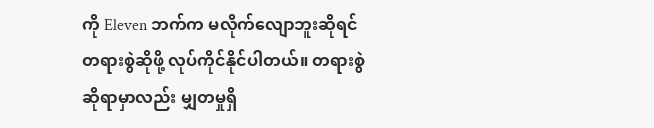ကို Eleven ဘက်က မလိုက်လျောဘူးဆိုရင် တရားစွဲဆိုဖို့ လုပ်ကိုင်နိုင်ပါတယ်။ တရားစွဲဆိုရာမှာလည်း မျှတမှုရှိ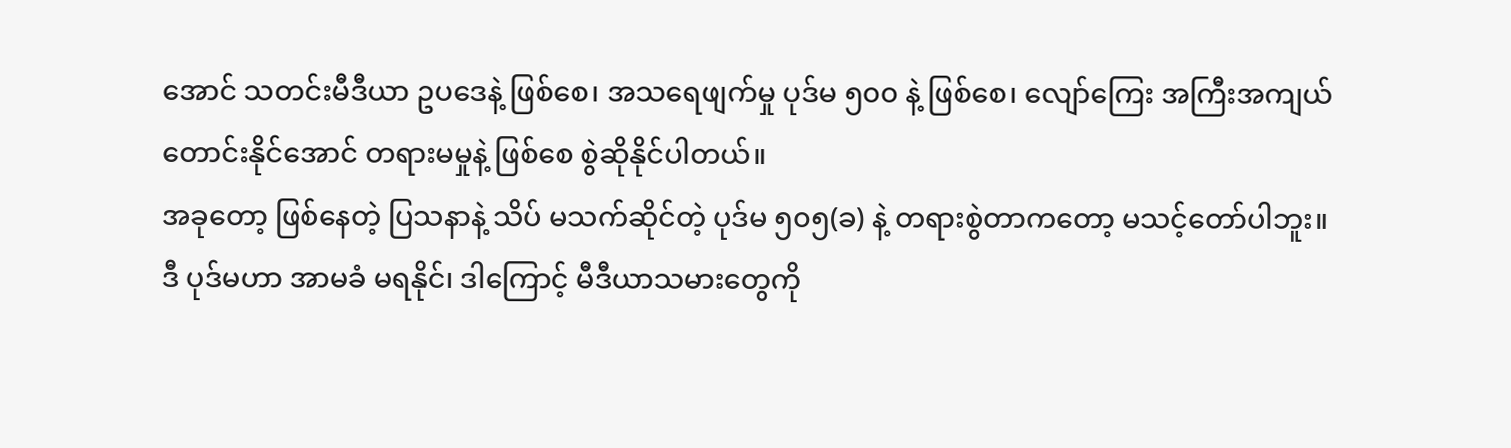အောင် သတင်းမီဒီယာ ဥပဒေနဲ့ ဖြစ်စေ၊ အသရေဖျက်မှု ပုဒ်မ ၅၀၀ နဲ့ ဖြစ်စေ၊ လျော်ကြေး အကြီးအကျယ် တောင်းနိုင်အောင် တရားမမှုနဲ့ ဖြစ်စေ စွဲဆိုနိုင်ပါတယ်။
အခုတော့ ဖြစ်နေတဲ့ ပြသနာနဲ့ သိပ် မသက်ဆိုင်တဲ့ ပုဒ်မ ၅၀၅(ခ) နဲ့ တရားစွဲတာကတော့ မသင့်တော်ပါဘူး။ ဒီ ပုဒ်မဟာ အာမခံ မရနိုင်၊ ဒါကြောင့် မီဒီယာသမားတွေကို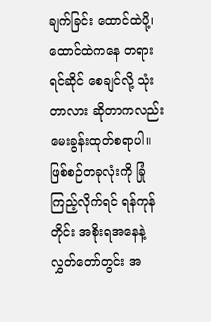ချက်ခြင်း ထောင်ထဲပို့၊ ထောင်ထဲကနေ တရားရင်ဆိုင် စေချင်လို့ သုံးတာလား ဆိုတာကလည်း မေးခွန်းထုတ်စရာပါ။ ဖြစ်စဉ်တခုလုံးကို ခြုံကြည့်လိုက်ရင် ရန်ကုန်တိုင်း အစိုးရအနေနဲ့ လွှတ်တော်တွင်း အ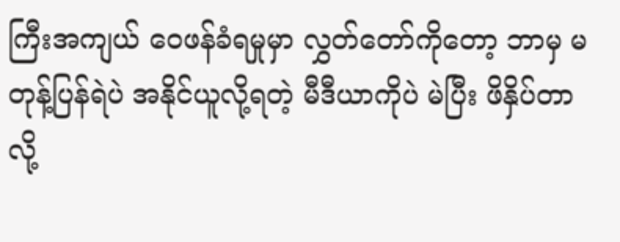ကြီးအကျယ် ဝေဖန်ခံရမှုမှာ လွှတ်တော်ကိုတော့ ဘာမှ မတုန့်ပြန်ရဲပဲ အနိုင်ယူလို့ရတဲ့ မီဒီယာကိုပဲ မဲပြီး ဖိနှိပ်တာလို့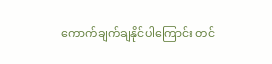ကောက်ချက်ချနိုင်ပါကြောင်း တင်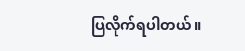ပြလိုက်ရပါတယ်။